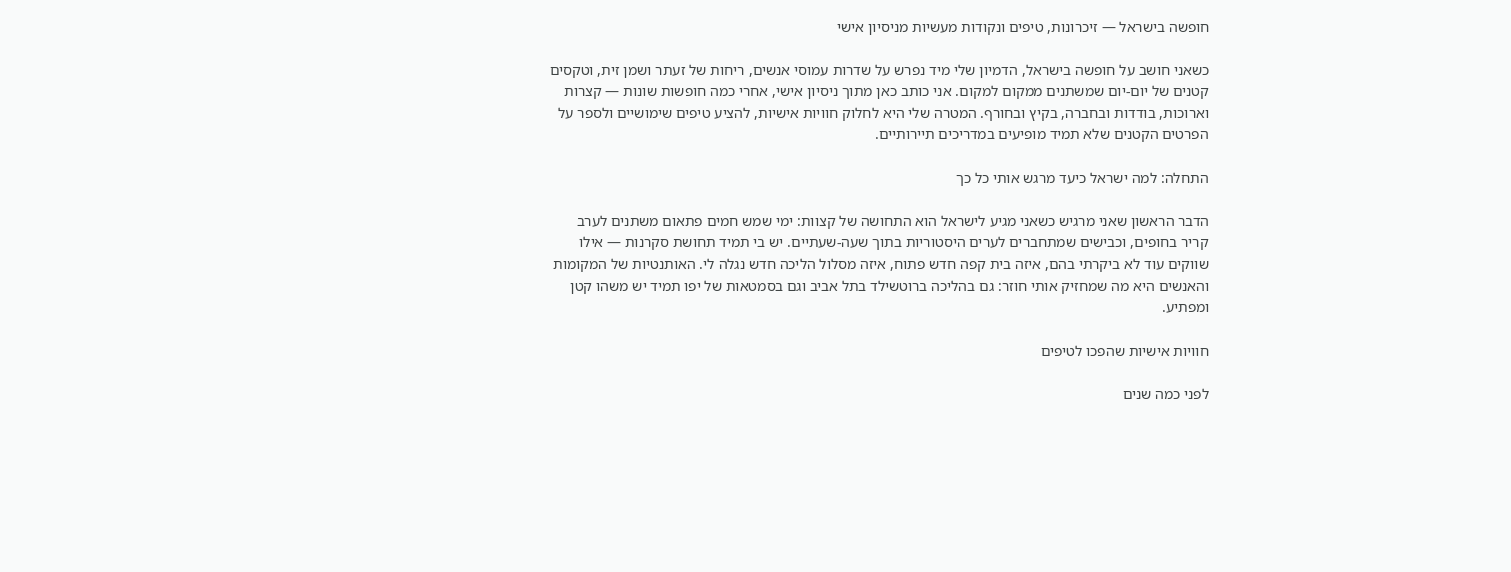חופשה בישראל — זיכרונות, טיפים ונקודות מעשיות מניסיון אישי

כשאני חושב על חופשה בישראל, הדמיון שלי מיד נפרש על שדרות עמוסי אנשים, ריחות של זעתר ושמן זית, וטקסים קטנים של יום-יום שמשתנים ממקום למקום. אני כותב כאן מתוך ניסיון אישי, אחרי כמה חופשות שונות — קצרות וארוכות, בודדות ובחברה, בקיץ ובחורף. המטרה שלי היא לחלוק חוויות אישיות, להציע טיפים שימושיים ולספר על הפרטים הקטנים שלא תמיד מופיעים במדריכים תיירותיים.

התחלה: למה ישראל כיעד מרגש אותי כל כך

הדבר הראשון שאני מרגיש כשאני מגיע לישראל הוא התחושה של קצוות: ימי שמש חמים פתאום משתנים לערב קריר בחופים, וכבישים שמתחברים לערים היסטוריות בתוך שעה-שעתיים. יש בי תמיד תחושת סקרנות — אילו שווקים עוד לא ביקרתי בהם, איזה בית קפה חדש פתוח, איזה מסלול הליכה חדש נגלה לי. האותנטיות של המקומות והאנשים היא מה שמחזיק אותי חוזר: גם בהליכה ברוטשילד בתל אביב וגם בסמטאות של יפו תמיד יש משהו קטן ומפתיע.

חוויות אישיות שהפכו לטיפים

לפני כמה שנים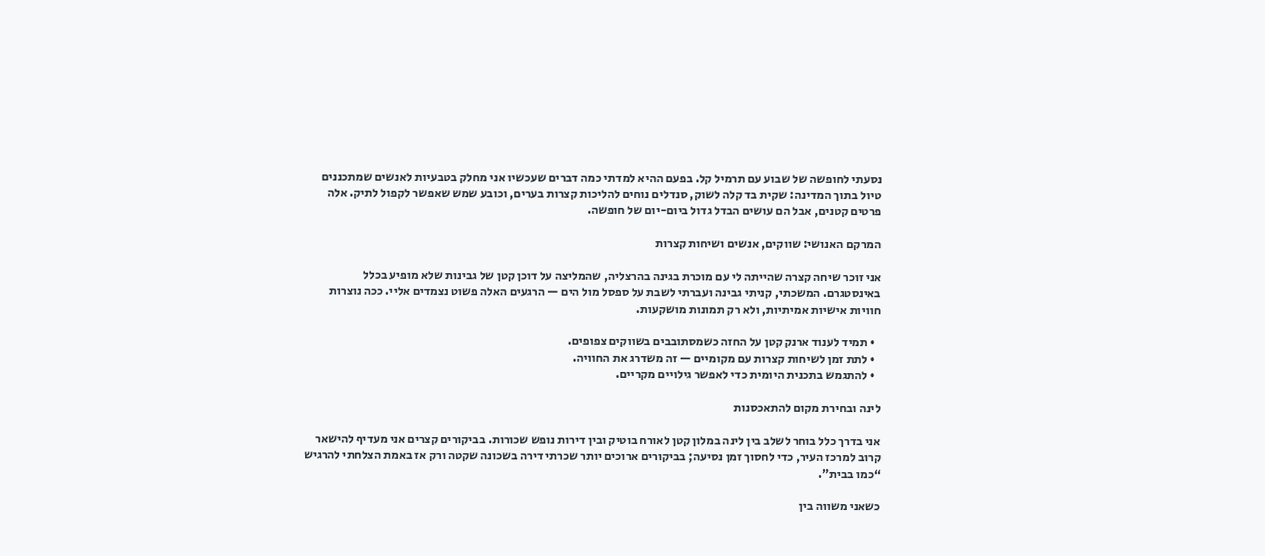נסעתי לחופשה של שבוע עם תרמיל קל. בפעם ההיא למדתי כמה דברים שעכשיו אני מחלק בטבעיות לאנשים שמתכננים טיול בתוך המדינה: שקית בד קלה לשוק, סנדלים נוחים להליכות קצרות בערים, וכובע שמש שאפשר לקפול לתיק. אלה פרטים קטנים, אבל הם עושים הבדל גדול ביום-יום של חופשה.

המרקם האנושי: שווקים, אנשים ושיחות קצרות

אני זוכר שיחה קצרה שהייתה לי עם מוכרת בגינה בהרצליה, שהמליצה על דוכן קטן של גבינות שלא מופיע בכלל באינסטגרם. המשכתי, קניתי גבינה ועברתי לשבת על ספסל מול הים — הרגעים האלה פשוט נצמדים אליי. ככה נוצרות חוויות אישיות אמיתיות, ולא רק תמונות מושקעות.

  • תמיד לענוד ארנק קטן על החזה כשמסתובבים בשווקים צפופים.
  • לתת זמן לשיחות קצרות עם מקומיים — זה משדרג את החוויה.
  • להתגמש בתכנית היומית כדי לאפשר גילויים מקריים.

לינה ובחירת מקום להתאכסנות

אני בדרך כלל בוחר לשלב בין לינה במלון קטן לאורח בוטיק ובין דירות נופש שכורות. בביקורים קצרים אני מעדיף להישאר קרוב למרכז העיר, כדי לחסוך זמן נסיעה; בביקורים ארוכים יותר שכרתי דירה בשכונה שקטה ורק אז באמת הצלחתי להרגיש “כמו בבית”.

כשאני משווה בין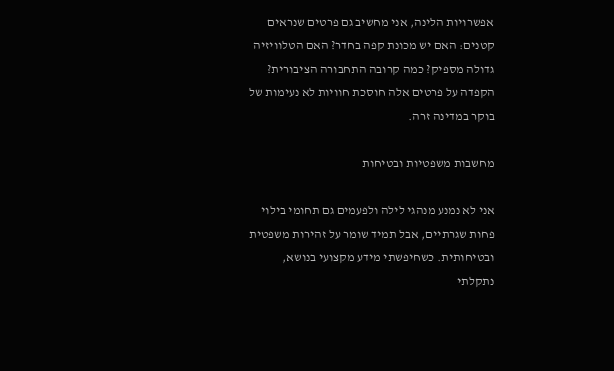אפשרויות הלינה, אני מחשיב גם פרטים שנראים קטנים: האם יש מכונת קפה בחדר? האם הטלוויזיה גדולה מספיק? כמה קרובה התחבורה הציבורית? הקפדה על פרטים אלה חוסכת חוויות לא נעימות של בוקר במדינה זרה.

מחשבות משפטיות ובטיחות

אני לא נמנע מנהגי לילה ולפעמים גם תחומי בילוי פחות שגרתיים, אבל תמיד שומר על זהירות משפטית ובטיחותית. כשחיפשתי מידע מקצועי בנושא, נתקלתי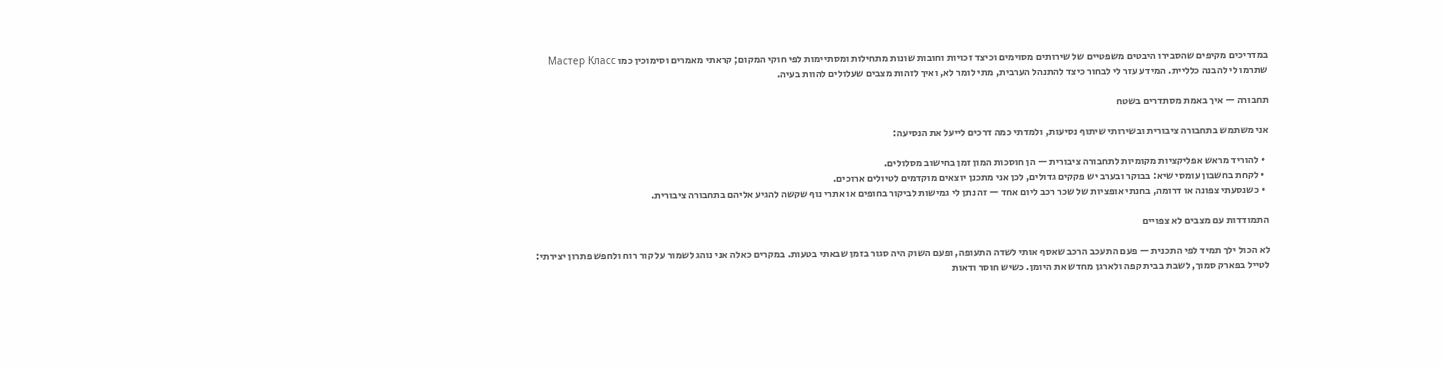במדריכים מקיפים שהסבירו היבטים משפטיים של שירותים מסוימים וכיצד זכויות וחובות שונות מתחילות ומסתיימות לפי חוקי המקום; קראתי מאמרים וסימוכין כמו Мастер Класс שתרמו לי להבנה כלליית. המידע עזר לי לבחור כיצד להתנהל הערבית, מתי לומר לא, ואיך לזהות מצבים שעלולים להוות בעיה.

תחבורה — איך באמת מסתדרים בשטח

אני משתמש בתחבורה ציבורית ובשירותי שיתוף נסיעות, ולמדתי כמה דרכים לייעל את הנסיעה:

  • להוריד מראש אפליקציות מקומיות לתחבורה ציבורית — הן חוסכות המון זמן בחישוב מסלולים.
  • לקחת בחשבון עומסי שיא: בבוקר ובערב יש פקקים גדולים, לכן אני מתכנן יוצאים מוקדמים לטיולים ארוכים.
  • כשנסעתי צפונה או דרומה, בחנתי אופציות של שכר רכב ליום אחד — זה נתן לי גמישות לביקור בחופים או אתרי נוף שקשה להגיע אליהם בתחבורה ציבורית.

התמודדות עם מצבים לא צפויים

לא הכול ילך תמיד לפי התכנית — פעם התעכב הרכב שאסף אותי לשדה התעופה, ופעם השוק היה סגור בזמן שבאתי בטעות. במקרים כאלה אני נוהג לשמור על קור רוח ולחפש פתרון יצירתי: לטייל בפארק סמוך, לשבת בבית קפה ולארגן מחדש את היומן. כשיש חוסר ודאות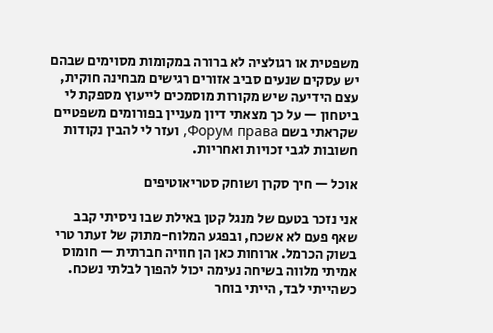משפטית או רגולציה לא ברורה במקומות מסוימים שבהם יש עסקים שנעים סביב אזורים רגישים מבחינה חוקית, עצם הידיעה שיש מקורות מוסמכים לייעוץ מספקת לי ביטחון — על כך מצאתי דיון מעניין בפורומים משפטיים שקראתי בשם Форум права, ועזר לי להבין נקודות חשובות לגבי זכויות ואחריות.

אוכל — חיך סקרן ושוחק סטריאוטיפים

אני נזכר בטעם של מנגל קטן באילת שבו ניסיתי קבב שאף פעם לא אשכח, ובפגע המלוח-מתוק של זעתר טרי בשוק הכרמל. ארוחות כאן הן חוויה חברתית — חומוס אמיתי מלווה בשיחה נעימה יכול להפוך לבלתי נשכח. כשהייתי לבד, הייתי בוחר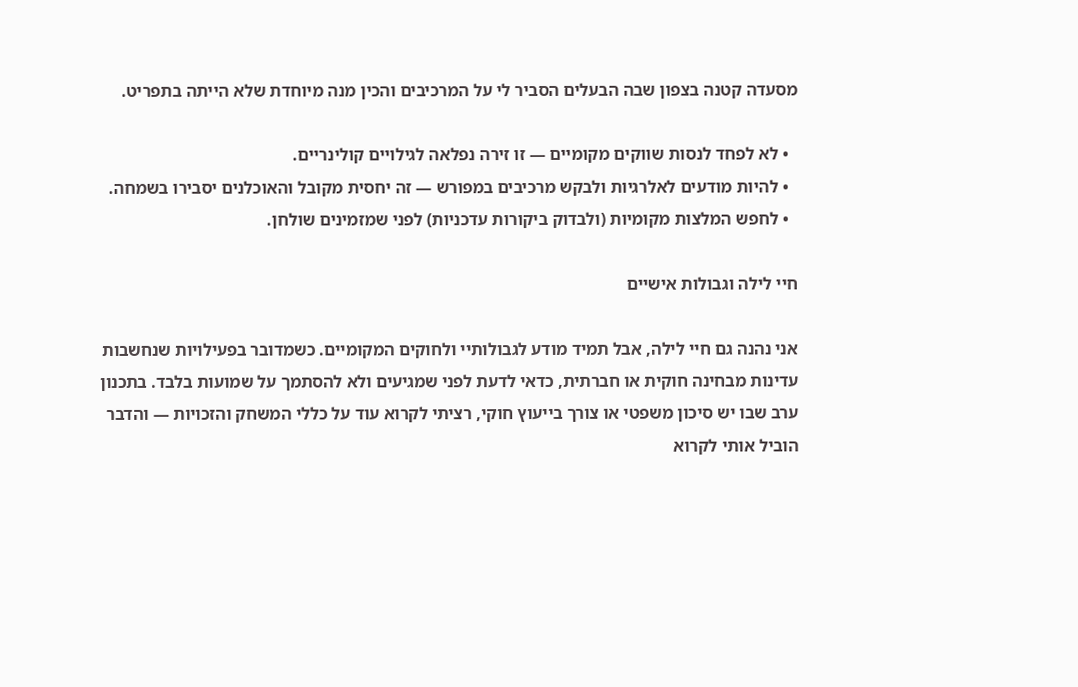מסעדה קטנה בצפון שבה הבעלים הסביר לי על המרכיבים והכין מנה מיוחדת שלא הייתה בתפריט.

  • לא לפחד לנסות שווקים מקומיים — זו זירה נפלאה לגילויים קולינריים.
  • להיות מודעים לאלרגיות ולבקש מרכיבים במפורש — זה יחסית מקובל והאוכלנים יסבירו בשמחה.
  • לחפש המלצות מקומיות (ולבדוק ביקורות עדכניות) לפני שמזמינים שולחן.

חיי לילה וגבולות אישיים

אני נהנה גם חיי לילה, אבל תמיד מודע לגבולותיי ולחוקים המקומיים. כשמדובר בפעילויות שנחשבות עדינות מבחינה חוקית או חברתית, כדאי לדעת לפני שמגיעים ולא להסתמך על שמועות בלבד. בתכנון ערב שבו יש סיכון משפטי או צורך בייעוץ חוקי, רציתי לקרוא עוד על כללי המשחק והזכויות — והדבר הוביל אותי לקרוא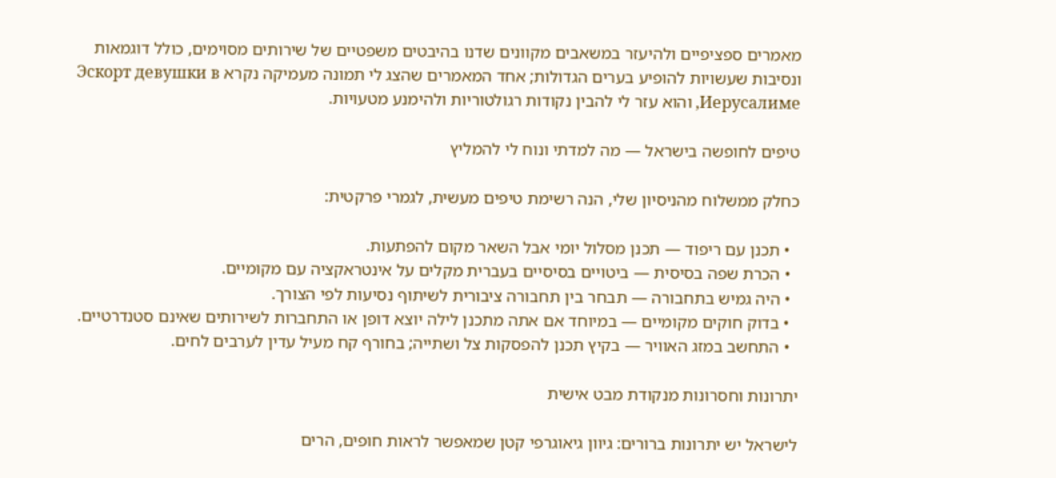מאמרים ספציפיים ולהיעזר במשאבים מקוונים שדנו בהיבטים משפטיים של שירותים מסוימים, כולל דוגמאות ונסיבות שעשויות להופיע בערים הגדולות; אחד המאמרים שהצג לי תמונה מעמיקה נקרא Эскорт девушки в Иерусалиме, והוא עזר לי להבין נקודות רגולטוריות ולהימנע מטעויות.

טיפים לחופשה בישראל — מה למדתי ונוח לי להמליץ

כחלק ממשלוח מהניסיון שלי, הנה רשימת טיפים מעשית, לגמרי פרקטית:

  • תכנן עם ריפוד — תכנן מסלול יומי אבל השאר מקום להפתעות.
  • הכרת שפה בסיסית — ביטויים בסיסיים בעברית מקלים על אינטראקציה עם מקומיים.
  • היה גמיש בתחבורה — תבחר בין תחבורה ציבורית לשיתוף נסיעות לפי הצורך.
  • בדוק חוקים מקומיים — במיוחד אם אתה מתכנן לילה יוצא דופן או התחברות לשירותים שאינם סטנדרטיים.
  • התחשב במזג האוויר — בקיץ תכנן להפסקות צל ושתייה; בחורף קח מעיל עדין לערבים לחים.

יתרונות וחסרונות מנקודת מבט אישית

לישראל יש יתרונות ברורים: גיוון גיאוגרפי קטן שמאפשר לראות חופים, הרים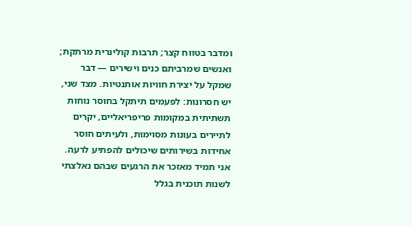ומדבר בטווח קצר; תרבות קולינרית מרתקת; ואנשים שמרביתם כנים וישירים — דבר שמקל על יצירת חוויות אותנטיות. מצד שני, יש חסרונות: לפעמים תיתקל בחוסר נוחות תשתיתית במקומות פריפריאליים, יקרים לתיירים בעונות מסוימות, ולעיתים חוסר אחידות בשירותים שיכולים להפתיע לרעה. אני תמיד מאזכר את הרגעים שבהם נאלצתי לשנות תוכנית בגלל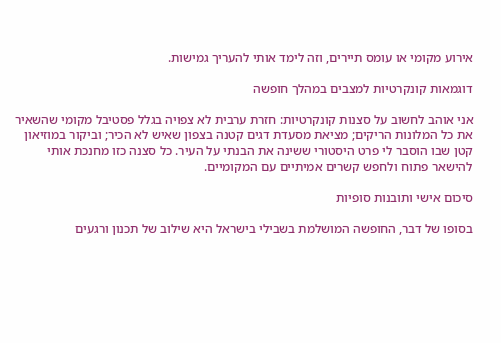אירוע מקומי או עומס תיירים, וזה לימד אותי להעריך גמישות.

דוגמאות קונקרטיות למצבים במהלך חופשה

אני אוהב לחשוב על סצנות קונקרטיות: חזרת ערבית לא צפויה בגלל פסטיבל מקומי שהשאיר את כל המלונות הריקים; מציאת מסעדת דגים קטנה בצפון שאיש לא הכיר; וביקור במוזיאון קטן שבו הוסבר לי פרט היסטורי ששינה את הבנתי על העיר. כל סצנה כזו מחנכת אותי להישאר פתוח ולחפש קשרים אמיתיים עם המקומיים.

סיכום אישי ותובנות סופיות

בסופו של דבר, החופשה המושלמת בשבילי בישראל היא שילוב של תכנון ורגעים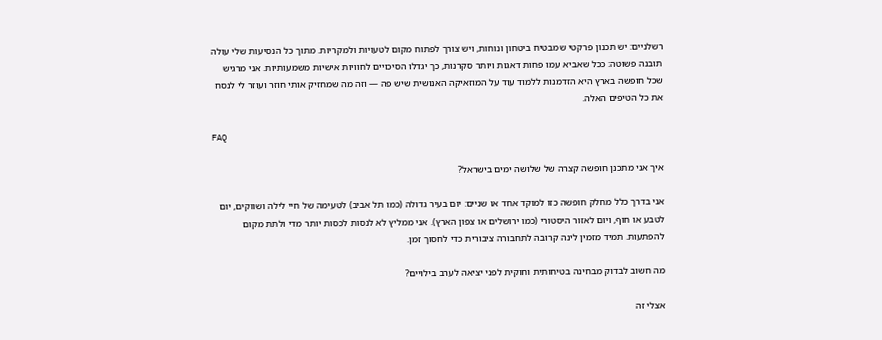רשלניים: יש תכנון פרקטי שמבטיח ביטחון ונוחות, ויש צורך לפתוח מקום לטעויות ולמקריות. מתוך כל הנסיעות שלי עולה תובנה פשוטה: ככל שאביא עמו פחות דאגות ויותר סקרנות, כך יגדלו הסיכויים לחוויות אישיות משמעותיות. אני מרגיש שכל חופשה בארץ היא הזדמנות ללמוד עוד על המוזאיקה האנושית שיש פה — וזה מה שמחזיק אותי חוזר ועוזר לי לנסח את כל הטיפים האלה.

FAQ

איך אני מתכנן חופשה קצרה של שלושה ימים בישראל?

אני בדרך כלל מחלק חופשה כזו למוקד אחד או שניים: יום בעיר גדולה (כמו תל אביב) לטעימה של חיי לילה ושווקים, יום לטבע או חוף, ויום לאזור היסטורי (כמו ירושלים או צפון הארץ). אני ממליץ לא לנסות לכסות יותר מדי ולתת מקום להפתעות. תמיד מזמין לינה קרובה לתחבורה ציבורית כדי לחסוך זמן.

מה חשוב לבדוק מבחינה בטיחותית וחוקית לפני יציאה לערב בילויים?

אצלי זה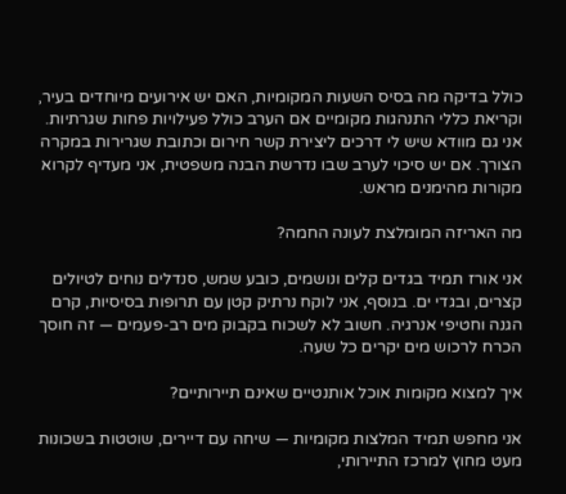כולל בדיקה מה בסיס השעות המקומיות, האם יש אירועים מיוחדים בעיר, וקריאת כללי התנהגות מקומיים אם הערב כולל פעילויות פחות שגרתיות. אני גם מוודא שיש לי דרכים ליצירת קשר חירום וכתובת שגרירות במקרה הצורך. אם יש סיכוי לערב שבו נדרשת הבנה משפטית, אני מעדיף לקרוא מקורות מהימנים מראש.

מה האריזה המומלצת לעונה החמה?

אני אורז תמיד בגדים קלים ונושמים, כובע שמש, סנדלים נוחים לטיולים קצרים, ובגדי ים. בנוסף, אני לוקח נרתיק קטן עם תרופות בסיסיות, קרם הגנה וחטיפי אנרגיה. חשוב לא לשכוח בקבוק מים רב-פעמים — זה חוסך הכרח לרכוש מים יקרים כל שעה.

איך למצוא מקומות אוכל אותנטיים שאינם תיירותיים?

אני מחפש תמיד המלצות מקומיות — שיחה עם דיירים, שוטטות בשכונות מעט מחוץ למרכז התיירותי,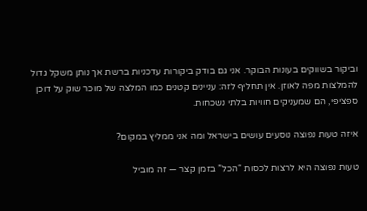וביקור בשווקים בעונות הבוקר. אני גם בודק ביקורות עדכניות ברשת אך נותן משקל גדול להמלצות מפה לאוזן. אין תחליף לזה: עניינים קטנים כמו המלצה של מוכר שוק על דוכן ספציפי, הם שמעניקים חוויות בלתי נשכחות.

איזה טעות נפוצה נוסעים עושים בישראל ומה אני ממליץ במקום?

טעות נפוצה היא לרצות לכסות “הכל” בזמן קצר — זה מוביל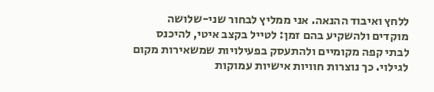ללחץ ואיבוד ההנאה. אני ממליץ לבחור שני-שלושה מוקדים ולהשקיע בהם זמן: לטייל בקצב איטי, להיכנס לבתי קפה מקומיים ולהתעסק בפעילויות שמשאירות מקום לגילוי. כך נוצרות חוויות אישיות עמוקות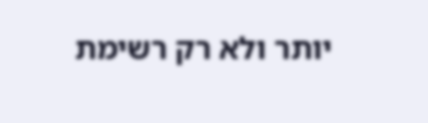יותר ולא רק רשימת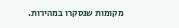מקומות שנסקרו במהירות.